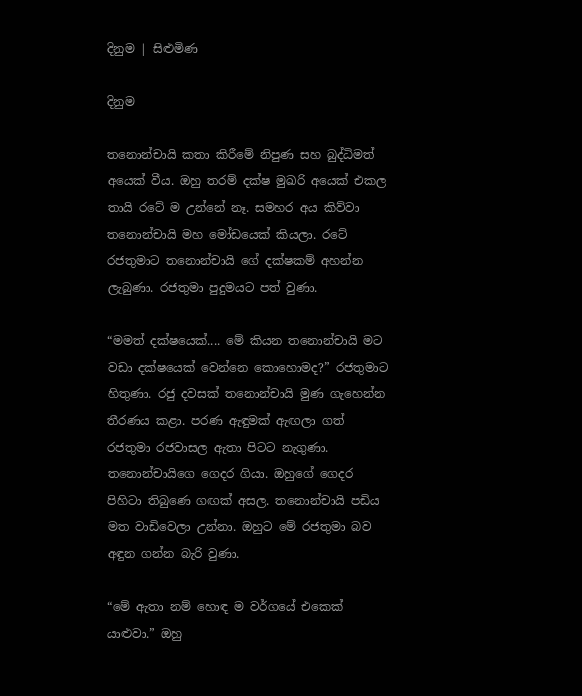දිනුම | සිළුමිණ

දිනුම

තනොන්චායි කතා කිරීමේ නිපුණ සහ බුද්ධිමත් අයෙක් වීය. ඔහු තරම් දක්ෂ මුඛරි අයෙක් එකල තායි රටේ ම උන්නේ නෑ. සමහර අය කිව්වා තනොන්චායි මහ මෝඩයෙක් කියලා. රටේ රජතුමාට තනොන්චායි ගේ දක්ෂකම් අහන්න ලැබුණා. රජතුමා පුදුමයට පත් වුණා.

“මමත් දක්ෂයෙක්.... මේ කියන තනොන්චායි මට වඩා දක්ෂයෙක් වෙන්නෙ කොහොමද?” රජතුමාට හිතුණා. රජු දවසක් තනොන්චායි මුණ ගැහෙන්න තීරණය කළා. පරණ ඇඳුමක් ඇඟලා ගත් රජතුමා රජවාසල ඇතා පිටට නැගුණා. තනොන්චායිගෙ ගෙදර ගියා. ඔහුගේ ගෙදර පිහිටා තිබුණෙ ගඟක් අසල. තනොන්චායි පඩිය මත වාඩිවෙලා උන්නා. ඔහුට මේ රජතුමා බව අඳුන ගන්න බැරි වුණා.

“මේ ඇතා නම් හොඳ ම වර්ගයේ එකෙක් යාළුවා.” ඔහු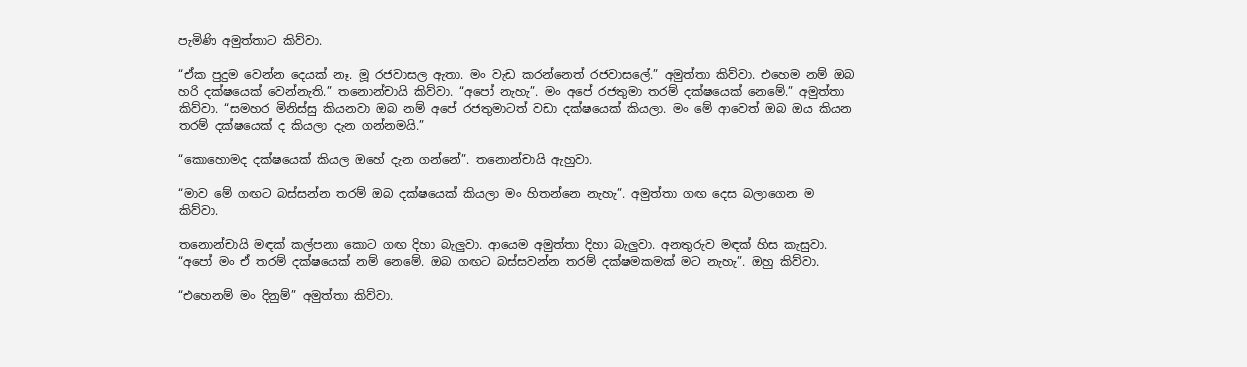පැමිණි අමුත්තාට කිව්වා.

“ඒක පුදුම වෙන්න දෙයක් නෑ. මූ රජවාසල ඇතා. මං වැඩ කරන්නෙත් රජවාසලේ.” අමුත්තා කිව්වා. එහෙම නම් ඔබ හරි දක්ෂයෙක් වෙන්නැති.” තනොන්චායි කිව්වා. “අපෝ නැහැ”. මං අපේ රජතුමා තරම් දක්ෂයෙක් නෙමේ.” අමුත්තා කිව්වා. “සමහර මිනිස්සු කියනවා ඔබ නම් අපේ රජතුමාටත් වඩා දක්ෂයෙක් කියලා. මං මේ ආවෙත් ඔබ ඔය කියන තරම් දක්ෂයෙක් ද කියලා දැන ගන්නමයි.”

“කොහොමද දක්ෂයෙක් කියල ඔහේ දැන ගන්නේ”. තනොන්චායි ඇහුවා.

“මාව මේ ගඟට බස්සන්න තරම් ඔබ දක්ෂයෙක් කියලා මං හිතන්නෙ නැහැ”. අමුත්තා ගඟ දෙස බලාගෙන ම කිව්වා.

තනොන්චායි මඳක් කල්පනා කොට ගඟ දිහා බැලුවා. ආයෙම අමුත්තා දිහා බැලුවා. අනතුරුව මඳක් හිස කැසුවා. “අපෝ මං ඒ තරම් දක්ෂයෙක් නම් නෙමේ. ඔබ ගඟට බස්සවන්න තරම් දක්ෂමකමක් මට නැහැ”. ඔහු කිව්වා.

“එහෙනම් මං දිනුම්” අමුත්තා කිව්වා.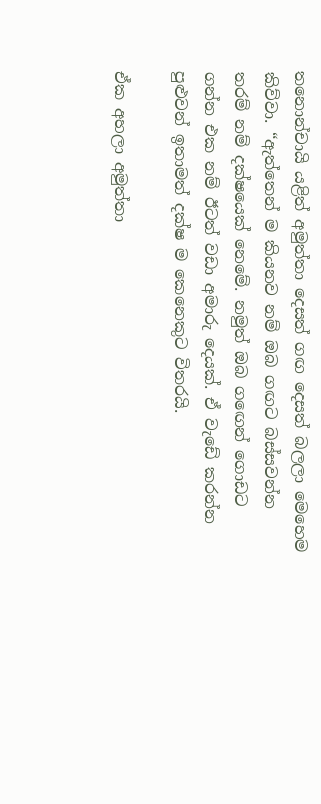තනොන්චායි යළිත් අමුත්තා දෙසත් ගඟ දෙසත් බලලා මෙහෙම කිව්වා. “ඇත්තෙන් ම කියනව නම් ඔබ ගඟට බස්සවන්න තරම් නම් දක්ෂයෙක් නෙමේ. නමුත් ඔබ ග‍ඟෙන් ගොඩට ගන්න එක නම් ඊටත් වඩා අමාරු දෙයක්. ඒ වැඩේ කරන්න පුළුවන් ඉතාමත් දක්ෂ ම කෙනෙකුට විතරයි.

ඒක අහලා අමුත්තා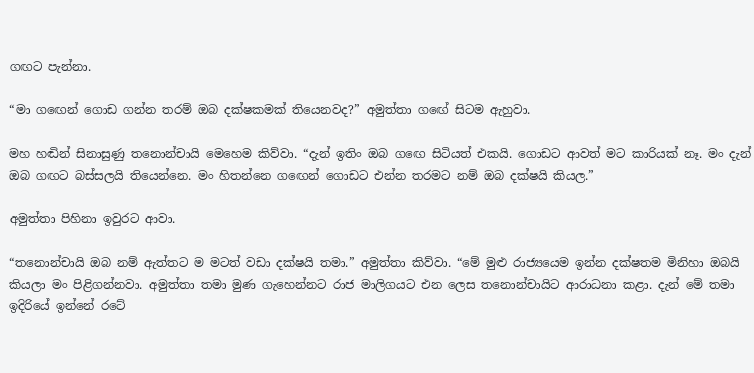ගඟට පැන්නා.

“මා ග‍ඟෙන් ගොඩ ගන්න තරම් ඔබ දක්ෂකමක් තියෙනවද?” අමුත්තා ග‍ඟේ සිටම ඇහුවා.

මහ හඬින් සිනාසුණු තනොන්චායි මෙහෙම කිව්වා. “දැන් ඉතිං ඔබ ග‍ඟෙ සිටියත් එකයි. ගොඩට ආවත් මට කාරියක් නෑ. මං දැන් ඔබ ගඟට බස්සලයි තියෙන්නෙ. මං හිතන්නෙ ග‍‍ඟෙන් ගොඩට එන්න තරමට නම් ඔබ දක්ෂයි කියල.”

අමුත්තා පිහිනා ඉවුරට ආවා.

“තනොන්චායි ඔබ නම් ඇත්තට ම මටත් වඩා දක්ෂයි තමා.” අමුත්තා කිව්වා. “මේ මුළු රාජ්‍යයෙම ඉන්න දක්ෂතම මිනිහා ඔබයි කියලා මං පිළිගන්නවා. අමුත්තා තමා මුණ ගැහෙන්නට රාජ මාලිගයට එන ලෙස තනොන්චායිට ආරාධනා කළා. දැන් මේ තමා ඉදිරියේ ඉන්නේ ර‍ටේ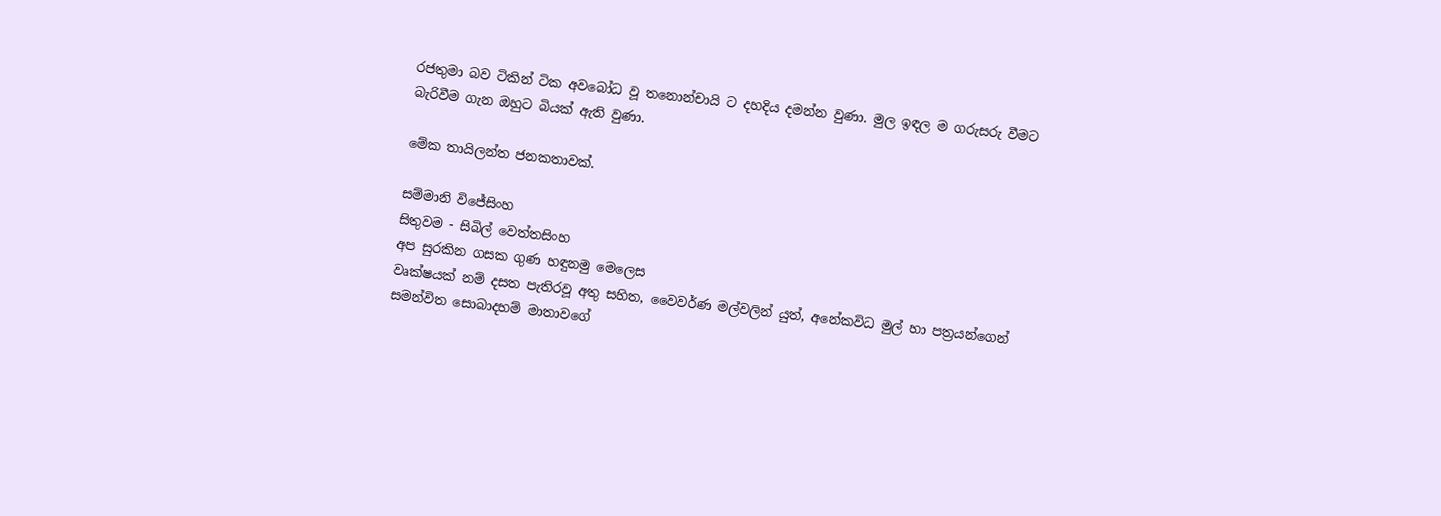රජතුමා බව ටිකින් ටික අව‍බෝධ වූ තනොන්චායි ට දහදිය දමන්න වුණා. මුල ඉඳල ම ගරුසරු වීමට බැරිවීම ගැන ඔහුට බියක් ඇති වුණා.

මේක තායිලන්ත ජනකතාවක්.

සම්මානි විජේසිංහ
සිතුවම - සිබිල් වෙත්තසිංහ
අප සුරකින ගසක ගුණ හඳුනමු මෙලෙස
වෘක්ෂයක් නම් දසත පැතිරවූ අතු සහිත, වෛවර්ණ මල්වලින් යුත්, අනේකවිධ මුල් හා පත්‍රයන්ගෙන් සමන්විත සොබාදහම් මාතාවගේ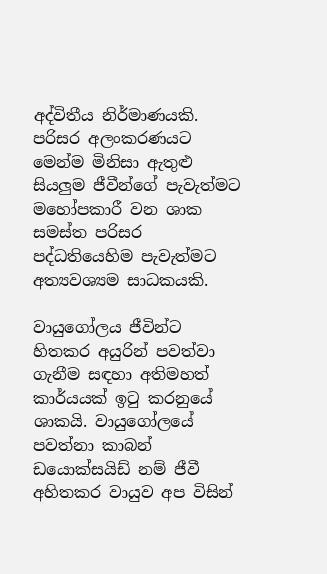අද්විතීය නිර්මාණයකි. පරිසර අලංකරණයට මෙන්ම මිනිසා ඇතුළු සියලුම ජීවීන්ගේ පැවැත්මට මහෝපකාරී වන ශාක සමස්ත පරිසර පද්ධතියෙහිම පැවැත්මට අත්‍යවශ්‍යම සාධකයකි.

වායුගෝලය ජීවින්ට හිතකර අයුරින් පවත්වා ගැනීම සඳහා අතිමහත් කාර්යයක් ඉටු කරනුයේ ශාකයි. වායුගෝලයේ පවත්නා කාබන් ඩයොක්සයිඩ් නම් ජීවී අහිතකර වායුව අප විසින්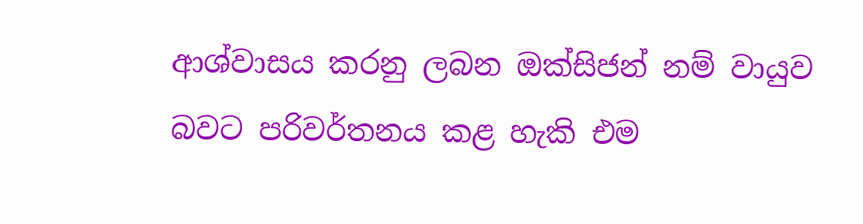ආශ්වාසය කරනු ලබන ඔක්සිජන් නම් වායුව බවට පරිවර්තනය කළ හැකි එම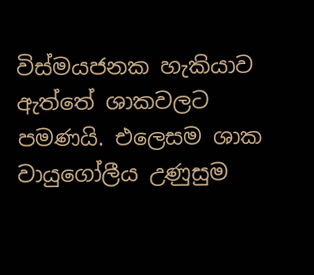විස්මයජනක හැකියාව ඇත්තේ ශාකවලට පමණයි. එලෙසම ශාක වායුගෝලීය උණුසුම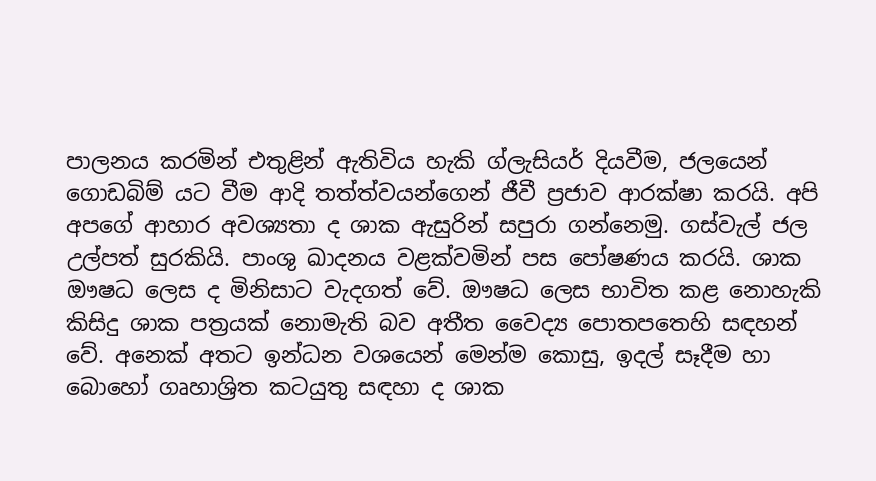පාලනය කරමින් එතුළින් ඇතිවිය හැකි ග්ලැසියර් දියවීම, ජලයෙන් ගොඩබිම් යට වීම ආදි තත්ත්වයන්ගෙන් ජීවී ප්‍රජාව ආරක්ෂා කරයි. අපි අපගේ ආහාර අවශ්‍යතා ද ශාක ඇසුරින් සපුරා ගන්නෙමු. ගස්වැල් ජල උල්පත් සුරකියි. පාංශු ඛාදනය වළක්වමින් පස පෝෂණය කරයි. ශාක ඖෂධ ලෙස ද මිනිසාට වැදගත් වේ. ඖෂධ ලෙස භාවිත කළ නොහැකි කිසිදු ශාක පත්‍රයක් නොමැති බව අතීත වෛද්‍ය පොතපතෙහි සඳහන් වේ. අනෙක් අතට ඉන්ධන වශයෙන් මෙන්ම කොසු, ඉදල් සෑදීම හා බොහෝ ගෘහාශ්‍රිත කටයුතු සඳහා ද ශාක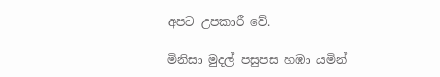අපට උපකාරී වේ.

මිනිසා මුදල් පසුපස හඹා යමින්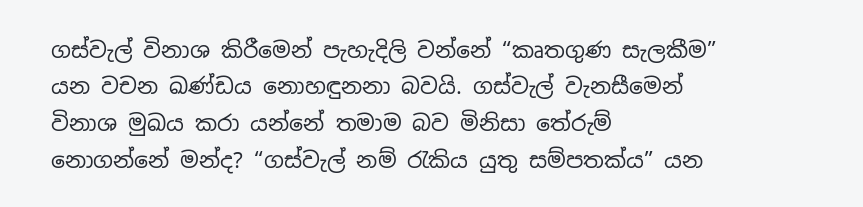ගස්වැල් විනාශ කිරීමෙන් පැහැදිලි වන්නේ “කෘතගුණ සැලකීම” යන වචන ඛණ්ඩය නොහඳුනනා බවයි. ගස්වැල් වැනසීමෙන් විනාශ මුඛය කරා යන්නේ තමාම බව මිනිසා තේරුම් නොගන්නේ මන්ද? “ගස්වැල් නම් රැකිය යුතු සම්පතක්ය” යන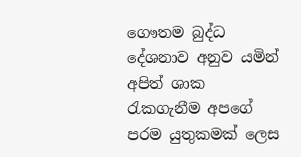ගෞතම බුද්ධ දේශනාව අනුව යමින් අපිත් ශාක රැකගැනීම අපගේ පරම යුතුකමක් ලෙස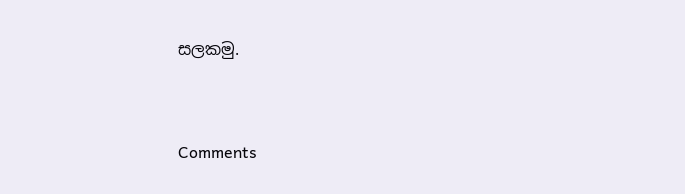සලකමු.


Comments